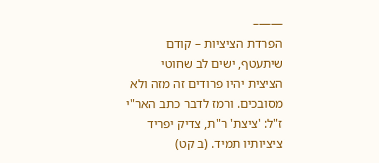——–
הפרדת הציציות – קודם שיתעטף, ישים לב שחוטי הציצית יהיו פרודים זה מזה ולא מסובכים. ורמז לדבר כתב האר"י ז"ל: 'ציצת' ר"ת, צדיק יפריד ציציותיו תמיד. (ב קט)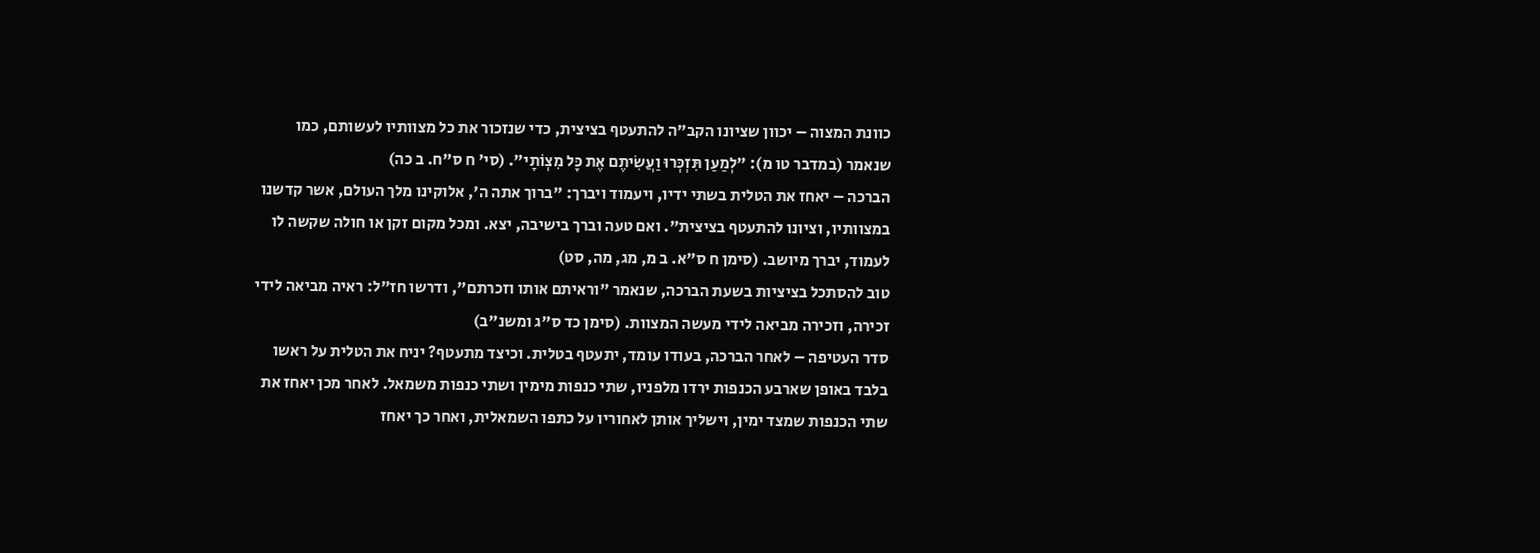כוונת המצוה – יכוון שציונו הקב"ה להתעטף בציצית, כדי שנזכור את כל מצוותיו לעשותם, כמו שנאמר (במדבר טו מ): "לְמַעַן תִּזְכְּרוּ וַעֲשִׂיתֶם אֶת כָּל מִצְוֹתָי". (סי' ח ס"ח. ב כה)
הברכה – יאחז את הטלית בשתי ידיו, ויעמוד ויברך: "ברוך אתה ה', אלוקינו מלך העולם, אשר קדשנו במצוותיו, וציונו להתעטף בציצית". ואם טעה וברך בישיבה, יצא. ומכל מקום זקן או חולה שקשה לו לעמוד, יברך מיושב. (סימן ח ס"א. ב מ, מג, מה, סט)
טוב להסתכל בציציות בשעת הברכה, שנאמר "וראיתם אותו וזכרתם", ודרשו חז"ל: ראיה מביאה לידי זכירה, וזכירה מביאה לידי מעשה המצוות. (סימן כד ס"ג ומשנ"ב)
סדר העטיפה – לאחר הברכה, בעודו עומד, יתעטף בטלית. וכיצד מתעטף? יניח את הטלית על ראשו בלבד באופן שארבע הכנפות ירדו מלפניו, שתי כנפות מימין ושתי כנפות משמאל. לאחר מכן יאחז את שתי הכנפות שמצד ימין, וישליך אותן לאחוריו על כתפו השמאלית, ואחר כך יאחז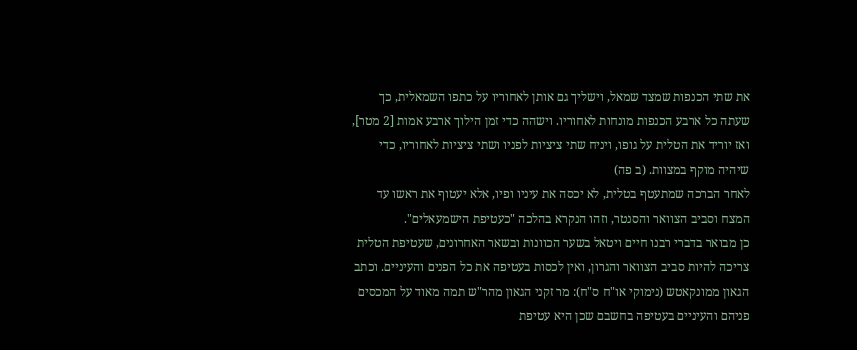את שתי הכנפות שמצד שמאל, וישליך גם אותן לאחוריו על כתפו השמאלית, כך שעתה כל ארבע הכנפות מונחות לאחוריו. וישהה כדי זמן הילוך ארבע אמות [2 מטר], ואז יוריד את הטלית על גופו, ויניח שתי ציציות לפניו ושתי ציציות לאחוריו, כדי שיהיה מוקף במצוות. (ב פה)
לאחר הברכה שמתעטף בטלית, לא יכסה את עיניו ופיו, אלא יעטוף את ראשו עד המצח וסביב הצוואר והסנטר, וזהו הנקרא בהלכה "כעטיפת הישמעאלים".
כן מבואר בדברי רבנו חיים ויטאל בשער הכוונות ובשאר האחרונים, שעטיפת הטלית צריכה להיות סביב הצוואר והגרון, ואין לכסות בעטיפה את כל הפנים והעיניים. וכתב הגאון ממונקאטש (נימוקי או"ח ס"ח): מר זקני הגאון מהר"ש תמה מאוד על המכסים פניהם והעיניים בעטיפה בחשבם שכן היא עטיפת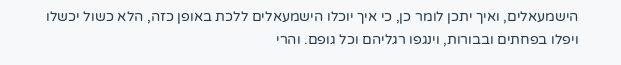הישמעאלים, ואיך יתכן לומר כן, כי איך יוכלו הישמעאלים ללכת באופן כזה, הלא כשול יכשלו ויפלו בפחתים ובבורות, וינגפו רגליהם וכל גופם. והרי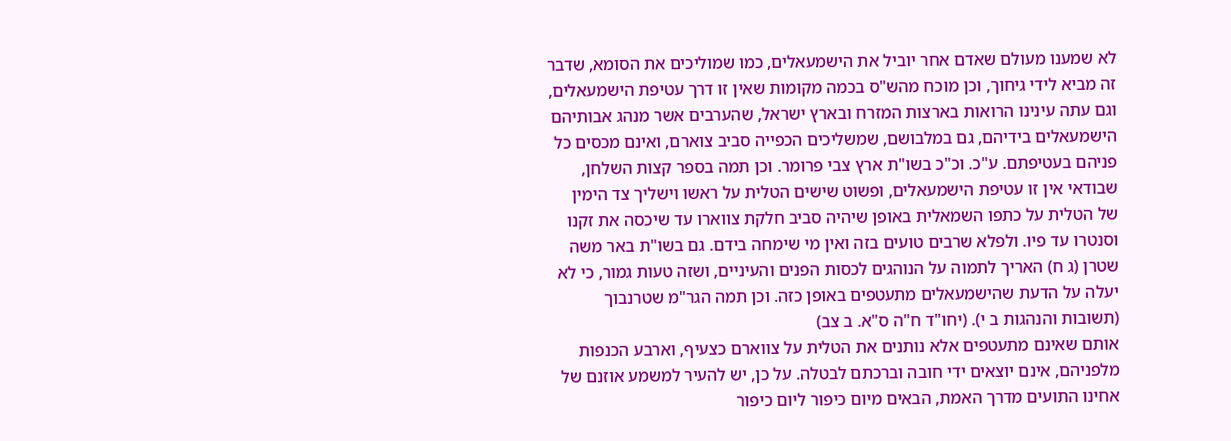לא שמענו מעולם שאדם אחר יוביל את הישמעאלים, כמו שמוליכים את הסומא, שדבר זה מביא לידי גיחוך, וכן מוכח מהש"ס בכמה מקומות שאין זו דרך עטיפת הישמעאלים, וגם עתה עינינו הרואות בארצות המזרח ובארץ ישראל, שהערבים אשר מנהג אבותיהם הישמעאלים בידיהם, גם במלבושם, שמשליכים הכפייה סביב צוארם, ואינם מכסים כל פניהם בעטיפתם. ע"כ. וכ"כ בשו"ת ארץ צבי פרומר. וכן תמה בספר קצות השלחן, שבודאי אין זו עטיפת הישמעאלים, ופשוט שישים הטלית על ראשו וישליך צד הימין של הטלית על כתפו השמאלית באופן שיהיה סביב חלקת צווארו עד שיכסה את זקנו וסנטרו עד פיו. ולפלא שרבים טועים בזה ואין מי שימחה בידם. גם בשו"ת באר משה שטרן (ג ח) האריך לתמוה על הנוהגים לכסות הפנים והעיניים, ושזה טעות גמור, כי לא יעלה על הדעת שהישמעאלים מתעטפים באופן כזה. וכן תמה הגר"מ שטרנבוך (תשובות והנהגות ב י). (יחו"ד ח"ה ס"א. ב צב)
אותם שאינם מתעטפים אלא נותנים את הטלית על צווארם כצעיף, וארבע הכנפות מלפניהם, אינם יוצאים ידי חובה וברכתם לבטלה. על כן, יש להעיר למשמע אוזנם של אחינו התועים מדרך האמת, הבאים מיום כיפור ליום כיפור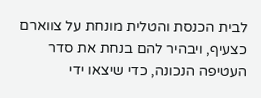לבית הכנסת והטלית מונחת על צווארם כצעיף, ויבהיר להם בנחת את סדר העטיפה הנכונה, כדי שיצאו ידי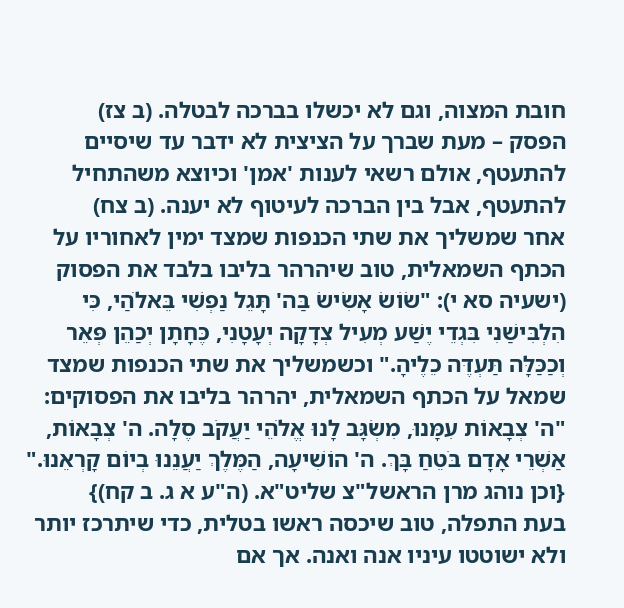חובת המצוה, וגם לא יכשלו בברכה לבטלה. (ב צז)
הפסק – מעת שברך על הציצית לא ידבר עד שיסיים להתעטף, אולם רשאי לענות 'אמן' וכיוצא משהתחיל להתעטף, אבל בין הברכה לעיטוף לא יענה. (ב צח)
אחר שמשליך את שתי הכנפות שמצד ימין לאחוריו על הכתף השמאלית, טוב שיהרהר בליבו בלבד את הפסוק (ישעיה סא י): "שׂוֹשׂ אָשִׂישׂ בַּה' תָּגֵל נַפְשִׁי בֵּאלֹהַי, כִּי הִלְבִּישַׁנִי בִּגְדֵי יֶשַׁע מְעִיל צְדָקָה יְעָטָנִי, כֶּחָתָן יְכַהֵן פְּאֵר וְכַכַּלָּה תַּעְדֶּה כֵלֶיהָ." וכשמשליך את שתי הכנפות שמצד שמאל על הכתף השמאלית, יהרהר בליבו את הפסוקים: "ה' צְבָאוֹת עִמָּנוּ, מִשְׂגָּב לָנוּ אֱלֹהֵי יַעֲקֹב סֶלָה. ה' צְבָאוֹת, אַשְׁרֵי אָדָם בֹּטֵחַ בָּךְ. ה' הוֹשִׁיעָה, הַמֶּלֶךְ יַעֲנֵנוּ בְיוֹם קָרְאֵנוּ." {וכן נוהג מרן הראשל"צ שליט"א. (ה"ע א ג. ב קח)}
בעת התפלה, טוב שיכסה ראשו בטלית, כדי שיתרכז יותר ולא ישוטטו עיניו אנה ואנה. אך אם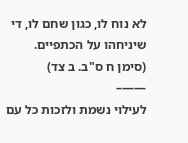לא נוח לו, כגון שחם לו, די שיניחהו על הכתפיים. (סימן ח ס"ב. ב צד)
——–
לעילוי נשמת ולזכות כל עם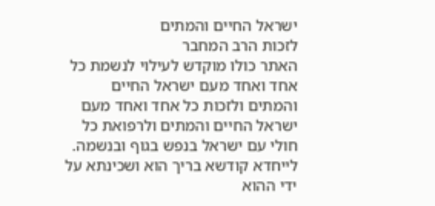ישראל החיים והמתים
לזכות הרב המחבר
האתר כולו מוקדש לעילוי לנשמת כל אחד ואחד מעם ישראל החיים והמתים ולזכות כל אחד ואחד מעם ישראל החיים והמתים ולרפואת כל חולי עם ישראל בנפש בגוף ובנשמה. לייחדא קודשא בריך הוא ושכינתא על ידי ההוא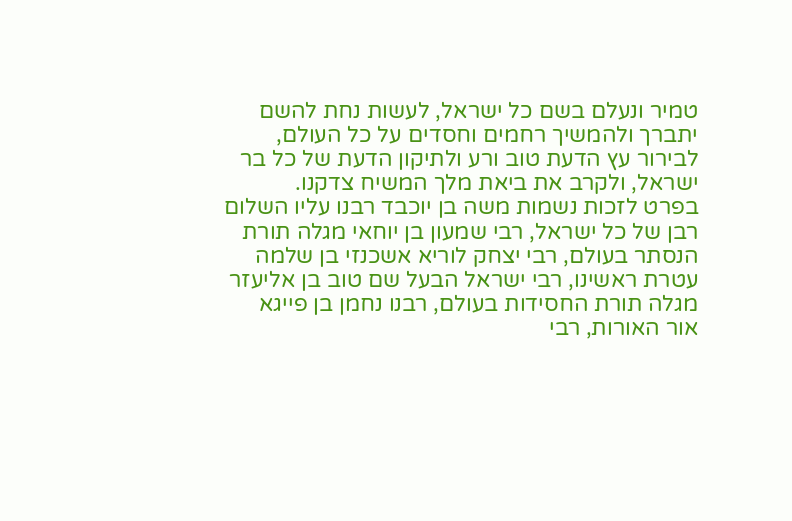טמיר ונעלם בשם כל ישראל, לעשות נחת להשם יתברך ולהמשיך רחמים וחסדים על כל העולם, לבירור עץ הדעת טוב ורע ולתיקון הדעת של כל בר ישראל, ולקרב את ביאת מלך המשיח צדקנו.
בפרט לזכות נשמות משה בן יוכבד רבנו עליו השלום רבן של כל ישראל, רבי שמעון בן יוחאי מגלה תורת הנסתר בעולם, רבי יצחק לוריא אשכנזי בן שלמה עטרת ראשינו, רבי ישראל הבעל שם טוב בן אליעזר מגלה תורת החסידות בעולם, רבנו נחמן בן פייגא אור האורות, רבי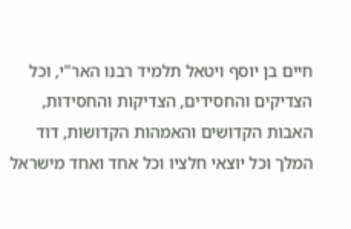חיים בן יוסף ויטאל תלמיד רבנו האר"י, וכל הצדיקים והחסידים, הצדיקות והחסידות, האבות הקדושים והאמהות הקדושות, דוד המלך וכל יוצאי חלציו וכל אחד ואחד מישראל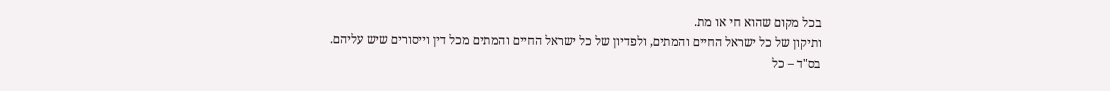בכל מקום שהוא חי או מת.
ותיקון של כל ישראל החיים והמתים, ולפדיון של כל ישראל החיים והמתים מכל דין וייסורים שיש עליהם.
בס"ד – כל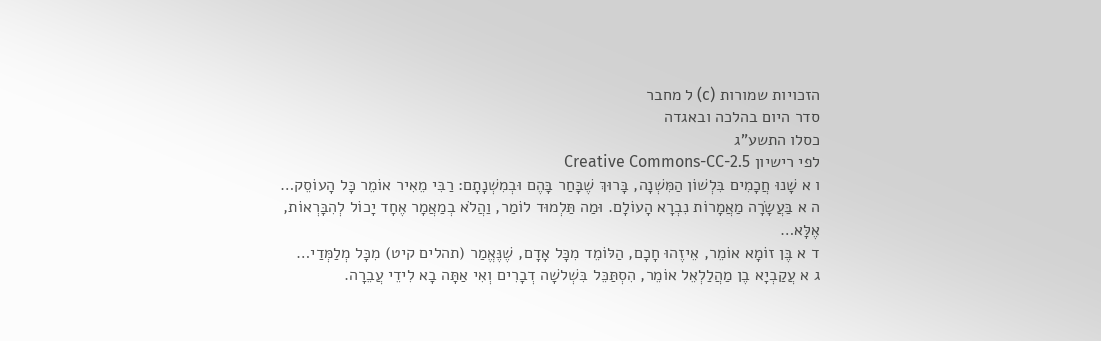הזכויות שמורות (c) ל מחבר
סדר היום בהלכה ובאגדה
כסלו התשע"ג
לפי רישיון Creative Commons-CC-2.5
ו א שָׁנוּ חֲכָמִים בִּלְשׁוֹן הַמִּשְׁנָה, בָּרוּךְ שֶׁבָּחַר בָּהֶם וּבְמִשְׁנָתָם: רַבִּי מֵאִיר אוֹמֵר כָּל הָעוֹסֵק…
ה א בַּעֲשָׂרָה מַאֲמָרוֹת נִבְרָא הָעוֹלָם. וּמַה תַּלְמוּד לוֹמַר, וַהֲלֹא בְמַאֲמָר אֶחָד יָכוֹל לְהִבָּרְאוֹת, אֶלָּא…
ד א בֶּן זוֹמָא אוֹמֵר, אֵיזֶהוּ חָכָם, הַלּוֹמֵד מִכָּל אָדָם, שֶׁנֶּאֱמַר (תהלים קיט) מִכָּל מְלַמְּדַי…
ג א עֲקַבְיָא בֶן מַהֲלַלְאֵל אוֹמֵר, הִסְתַּכֵּל בִּשְׁלשָׁה דְבָרִים וְאִי אַתָּה בָא לִידֵי עֲבֵרָה.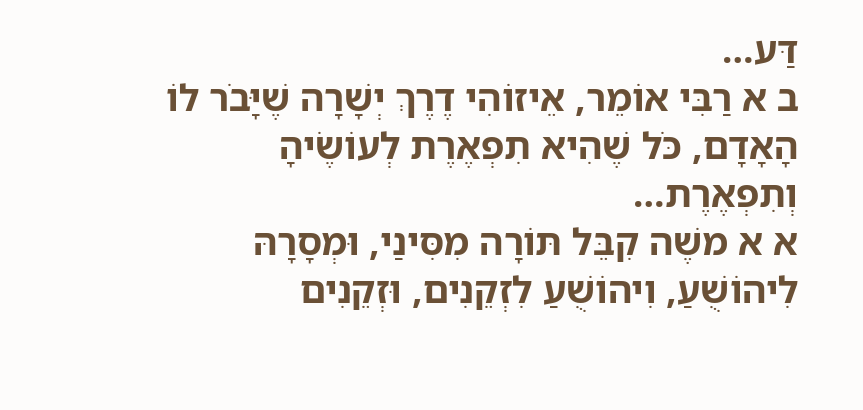דַּע…
ב א רַבִּי אוֹמֵר, אֵיזוֹהִי דֶרֶךְ יְשָׁרָה שֶׁיָּבֹר לוֹ הָאָדָם, כֹּל שֶׁהִיא תִפְאֶרֶת לְעוֹשֶׂיהָ וְתִפְאֶרֶת…
א א משֶׁה קִבֵּל תּוֹרָה מִסִּינַי, וּמְסָרָהּ לִיהוֹשֻׁעַ, וִיהוֹשֻׁעַ לִזְקֵנִים, וּזְקֵנִים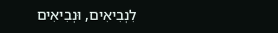לִנְבִיאִים, וּנְבִיאִים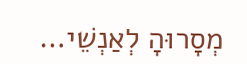מְסָרוּהָ לְאַנְשֵׁי…